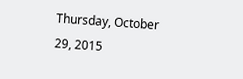Thursday, October 29, 2015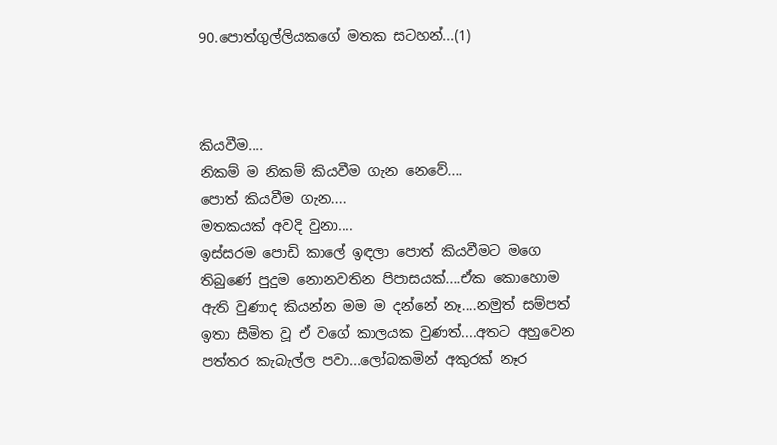90.පොත්ගුල්ලියකගේ මතක සටහන්...(1)



කියවීම....
නිකම් ම නිකම් කියවීම ගැන නෙවේ....
පොත් කියවීම ගැන....
මතකයක් අවදි වුනා....
ඉස්සරම පොඩි කාලේ ඉඳලා පොත් කියවීමට මගෙ තිබුණේ පුදුම නොනවතින පිපාසයක්....ඒක කොහොම ඇති වුණාද කියන්න මම ම දන්නේ නෑ....නමුත් සම්පත් ඉතා සීමිත වූ ඒ වගේ කාලයක වුණත්....අතට අහුවෙන පත්තර කැබැල්ල පවා...ලෝබකමින් අකුරක් නෑර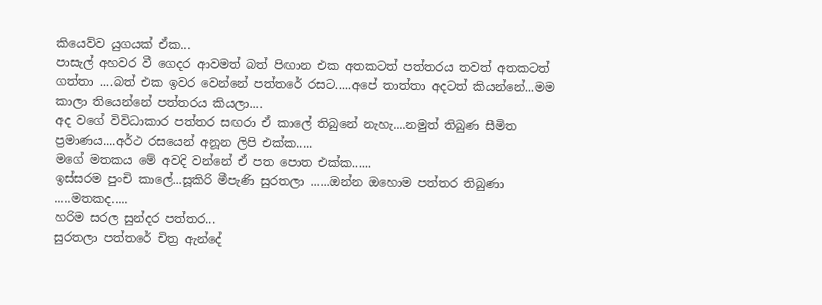කියෙව්ව යුගයක් ඒක...
පාසැල් අහවර වී ගෙදර ආවමත් බත් පිඟාන එක අතකටත් පත්තරය තවත් අතකටත් ගත්තා ....බත් එක ඉවර වෙන්නේ පත්තරේ රසට.....අපේ තාත්තා අදටත් කියන්නේ...මම කාලා තියෙන්නේ පත්තරය කියලා....
අද වගේ විවිධාකාර පත්තර සඟරා ඒ කාලේ තිබුනේ නැහැ....නමුත් තිබුණ සීමිත ප්‍රමාණය....අර්ථ රසයෙන් අනූන ලිපි එක්ක.....
මගේ මතකය මේ අවදි වන්නේ ඒ පත පොත එක්ක......
ඉස්සරම පුංචි කාලේ...සූකිරි මීපැණි සුරතලා ......ඔන්න ඔහොම පත්තර තිබුණා .....මතකද.....
හරිම සරල සුන්දර පත්තර...
සුරතලා පත්තරේ චිත්‍ර ඇන්දේ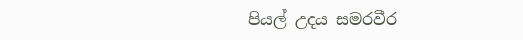පියල් උදය සමරවීර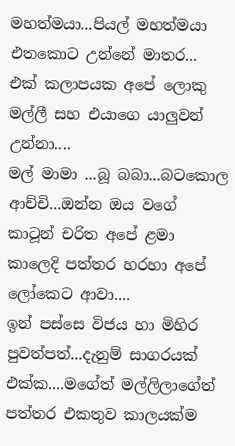මහත්මයා...පියල් මහත්මයා එතකොට උන්නේ මාතර...
එක් කලාපයක අපේ ලොකු මල්ලී සහ එයාගෙ යාලුවන් උන්නා....
මල් මාමා ...බූ බබා...බටකොල ආච්චි...ඔන්න ඔය වගේ කාටූන් චරිත අපේ ළමා කාලෙදි පත්තර හරහා අපේ ලෝකෙට ආවා....
ඉන් පස්සෙ විජය හා මිහිර පුවත්පත්...දැනුම් සාගරයක් එක්ක....මගේත් මල්ලිලාගේත් පත්තර එකතුව කාලයක්ම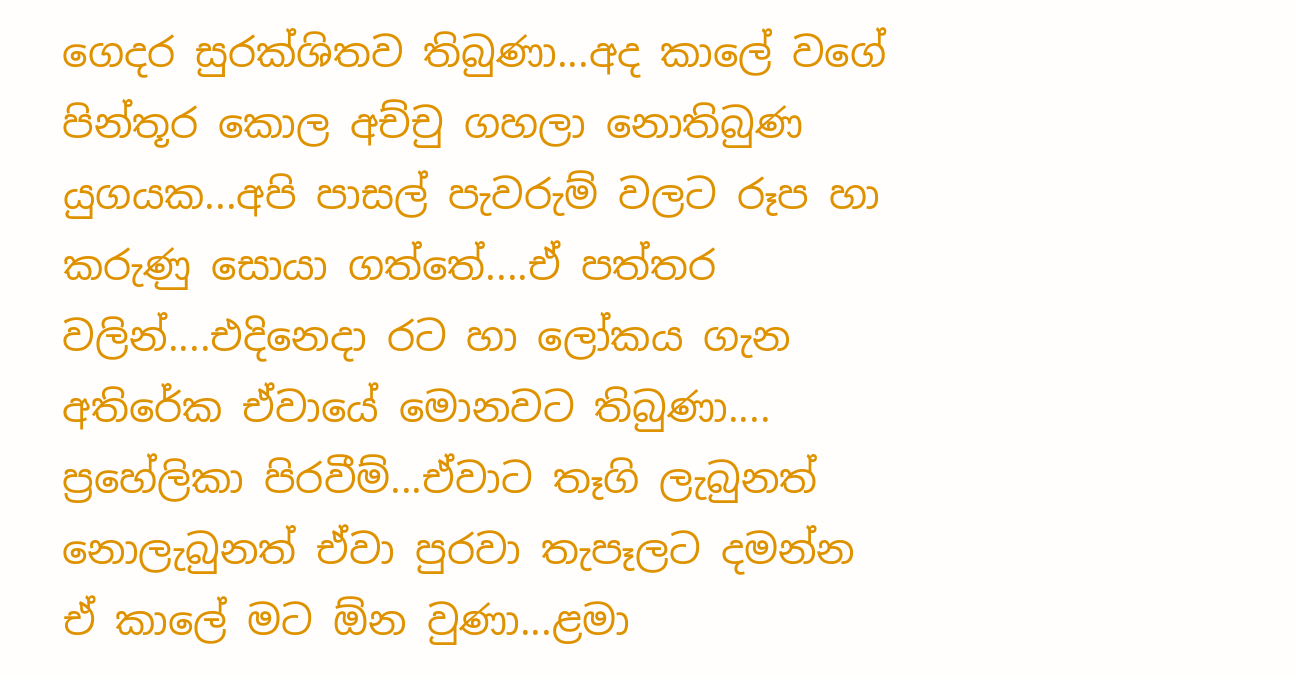ගෙදර සුරක්ශිතව තිබුණා...අද කාලේ වගේ පින්තූර කොල අච්චු ගහලා නොතිබුණ යුගයක...අපි පාසල් පැවරුම් වලට රූප හා කරුණු සොයා ගත්තේ....ඒ පත්තර වලින්....එදිනෙදා රට හා ලෝකය ගැන අතිරේක ඒවායේ මොනවට තිබුණා....
ප්‍රහේලිකා පිරවීම්...ඒවාට තෑගි ලැබුනත් නොලැබුනත් ඒවා පුරවා තැපෑලට දමන්න ඒ කාලේ මට ඕන වුණා...ළමා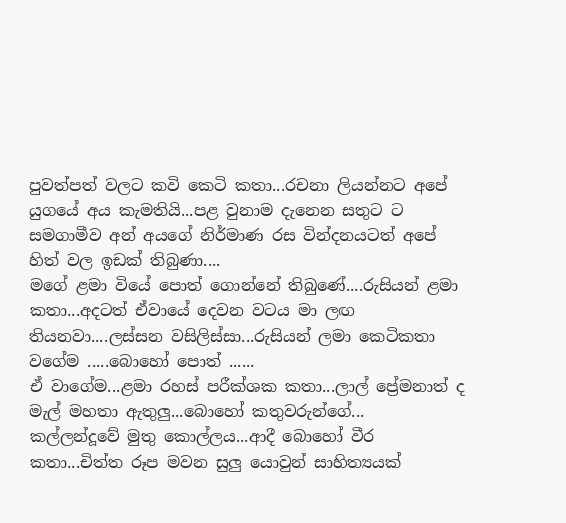පුවත්පත් වලට කවි කෙටි කතා...රචනා ලියන්නට අපේ යුගයේ අය කැමතියි...පළ වුනාම දැනෙන සතුට ට සමගාමීව අන් අයගේ නිර්මාණ රස වින්දනයටත් අපේ හිත් වල ඉඩක් තිබුණා....
මගේ ළමා වියේ පොත් ගොන්නේ තිබුණේ....රුසියන් ළමා කතා...අදටත් ඒවායේ දෙවන වටය මා ලඟ තියනවා....ලස්සන වසිලිස්සා...රුසියන් ලමා කෙටිකතා වගේම .....බොහෝ පොත් ......
ඒ වාගේම...ළමා රහස් පරීක්ශක කතා...ලාල් ප්‍රේමනාත් ද මැල් මහතා ඇතුලු...බොහෝ කතුවරුන්ගේ...
කල්ලන්දූවේ මුතු කොල්ලය...ආදී බොහෝ වීර කතා...චිත්ත රූප මවන සුලු යොවුන් සාහිත්‍යයක්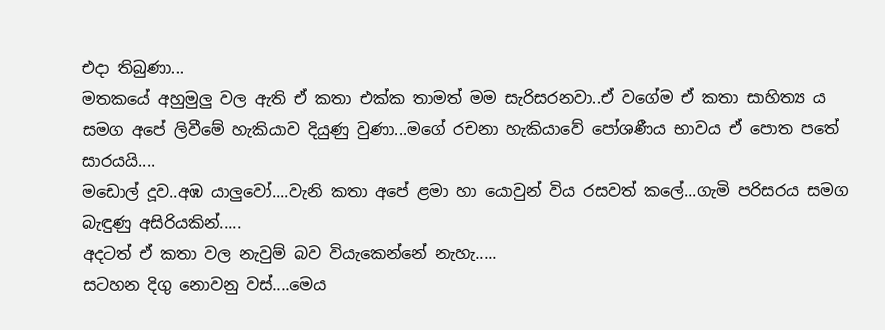එදා තිබුණා...
මතකයේ අහුමුලු වල ඇති ඒ කතා එක්ක තාමත් මම සැරිසරනවා..ඒ වගේම ඒ කතා සාහිත්‍ය ය සමග අපේ ලිවීමේ හැකියාව දියුණු වුණා...මගේ රචනා හැකියාවේ පෝශණීය භාවය ඒ පොත පතේ සාරයයි....
මඩොල් දූව..අඹ යාලුවෝ....වැනි කතා අපේ ළමා හා යොවුන් විය රසවත් කලේ...ගැමි පරිසරය සමග බැඳුණු අසිරියකින්.....
අදටත් ඒ කතා වල නැවුම් බව වියැකෙන්නේ නැහැ.....
සටහන දිගු නොවනු වස්....මෙය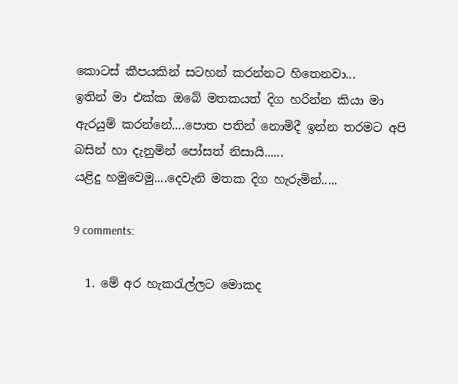කොටස් කීපයකින් සටහන් කරන්නට හිතෙනවා...
ඉතින් මා එක්ක ඔබේ මතකයත් දිග හරින්න කියා මා ඇරයුම් කරන්නේ....පොත පතින් නොමිදී ඉන්න තරමට අපි බසින් හා දැනුමින් පෝසත් නිසායි......
යළිදු හමුවෙමු....දෙවැනි මතක දිග හැරුමින්.....

9 comments:

  1. මේ අර හැකරැල්ලට මොකද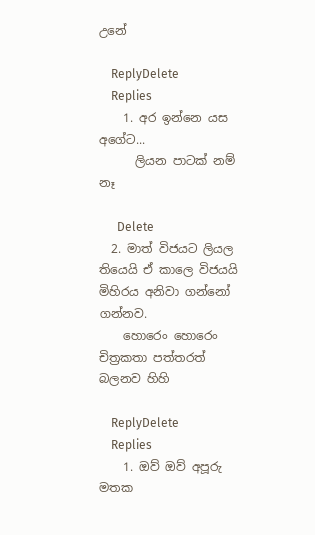උනේ

    ReplyDelete
    Replies
    1. අර ඉන්නෙ යස අගේට...
      ලියන පාටක් නම් නෑ

      Delete
  2. මාත් විජයට ලියල තියෙයි ඒ කාලෙ විජයයි මිහිරය අනිවා ගන්නෝ ගන්නව.
    හොරෙං හොරෙං චිත්‍රකතා පත්තරත් බලනව හිහි

    ReplyDelete
    Replies
    1. ඔව් ඔව් අපූරු මතක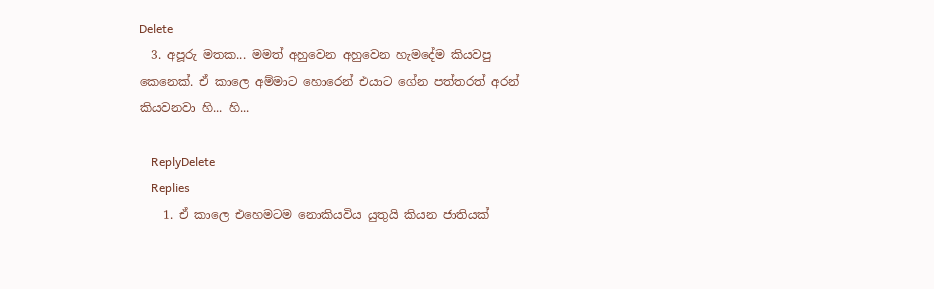Delete
  3. අපූරු මතක... මමත් අහුවෙන අහුවෙන හැමදේම කියවපු කෙනෙක්. ඒ කාලෙ අම්මාට හොරෙන් එයාට ගේන පත්තරත් අරන් කියවනවා හි... හි...

    ReplyDelete
    Replies
    1. ඒ කාලෙ එහෙමටම නොකියවිය යුතුයි කියන ජාතියක්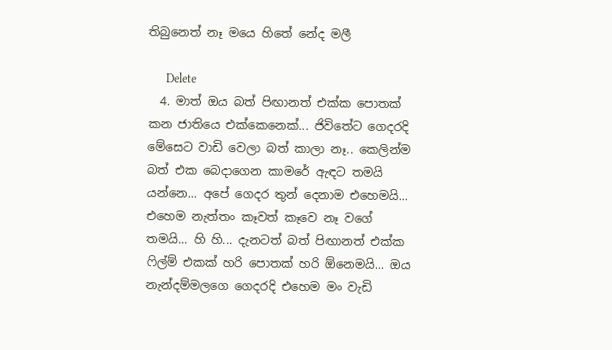තිබුනෙත් නෑ මයෙ හිතේ නේද මලී

      Delete
  4. මාත් ඔය බත් පිඟානත් එක්ක පොතක් කන ජාතියෙ එක්කෙනෙක්... ජිවිතේට ගෙදරදි මේසෙට වාඩි වෙලා බත් කාලා නෑ.. කෙලින්ම බත් එක බෙදාගෙන කාමරේ ඇඳට තමයි යන්නෙ... අපේ ගෙදර තුන් දෙනාම එහෙමයි... එහෙම නැත්තං කෑවත් කෑවෙ නෑ වගේ තමයි... හි හි... දැනටත් බත් පිඟානත් එක්ක ෆිල්ම් එකක් හරි පොතක් හරි ඕනෙමයි... ඔය නැන්දම්මලගෙ ගෙදරදි එහෙම මං වැඩි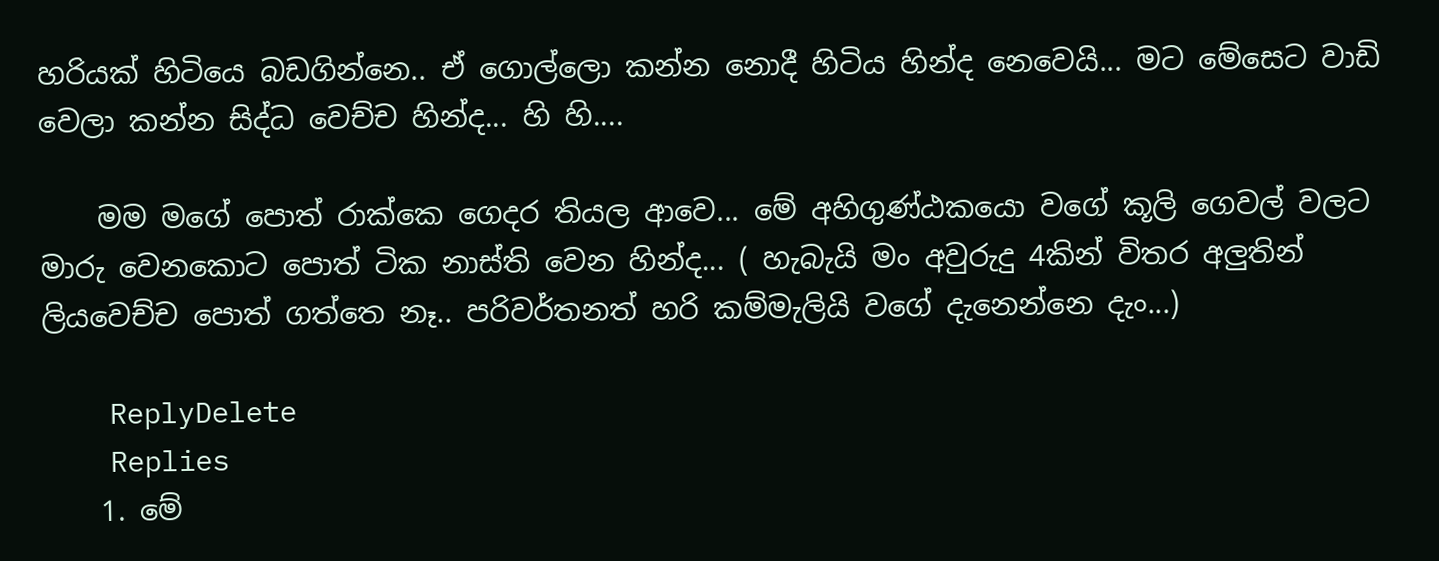හරියක් හිටියෙ බඩගින්නෙ.. ඒ ගොල්ලො කන්න නොදී හිටිය හින්ද නෙවෙයි... මට මේසෙට වාඩි වෙලා කන්න සිද්ධ වෙච්ච හින්ද... හි හි....

    මම මගේ පොත් රාක්කෙ ගෙදර තියල ආවෙ... මේ අහිගුණ්ඨකයො වගේ කූලි ගෙවල් වලට මාරු වෙනකොට පොත් ටික නාස්ති වෙන හින්ද... ( හැබැයි මං අවුරුදු 4කින් විතර අලුතින් ලියවෙච්ච පොත් ගත්තෙ නෑ.. පරිවර්තනත් හරි කම්මැලියි වගේ දැනෙන්නෙ දැං...)

    ReplyDelete
    Replies
    1. මේ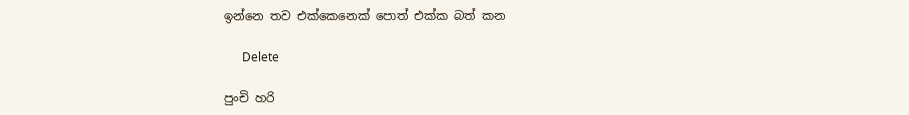ඉන්නෙ තව එක්කෙනෙක් පොත් එක්ක බත් කන

      Delete

පුංචි හරි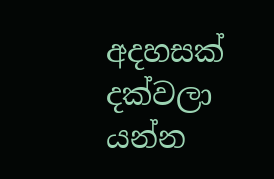අදහසක් දක්වලා යන්න